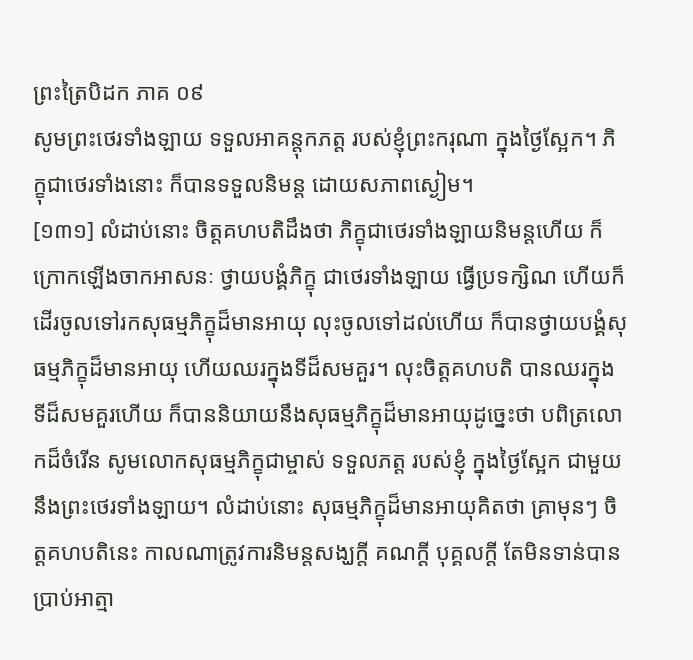ព្រះត្រៃបិដក ភាគ ០៩
សូមព្រះថេរទាំងឡាយ ទទួលអាគន្តុកភត្ត របស់ខ្ញុំព្រះករុណា ក្នុងថ្ងៃស្អែក។ ភិក្ខុជាថេរទាំងនោះ ក៏បានទទួលនិមន្ត ដោយសភាពស្ងៀម។
[១៣១] លំដាប់នោះ ចិត្តគហបតិដឹងថា ភិក្ខុជាថេរទាំងឡាយនិមន្តហើយ ក៏ក្រោកឡើងចាកអាសនៈ ថ្វាយបង្គំភិក្ខុ ជាថេរទាំងឡាយ ធ្វើប្រទក្សិណ ហើយក៏ដើរចូលទៅរកសុធម្មភិក្ខុដ៏មានអាយុ លុះចូលទៅដល់ហើយ ក៏បានថ្វាយបង្គំសុធម្មភិក្ខុដ៏មានអាយុ ហើយឈរក្នុងទីដ៏សមគួរ។ លុះចិត្តគហបតិ បានឈរក្នុងទីដ៏សមគួរហើយ ក៏បាននិយាយនឹងសុធម្មភិក្ខុដ៏មានអាយុដូច្នេះថា បពិត្រលោកដ៏ចំរើន សូមលោកសុធម្មភិក្ខុជាម្ចាស់ ទទួលភត្ត របស់ខ្ញុំ ក្នុងថ្ងៃស្អែក ជាមួយនឹងព្រះថេរទាំងឡាយ។ លំដាប់នោះ សុធម្មភិក្ខុដ៏មានអាយុគិតថា គ្រាមុនៗ ចិត្តគហបតិនេះ កាលណាត្រូវការនិមន្តសង្ឃក្តី គណក្តី បុគ្គលក្តី តែមិនទាន់បានប្រាប់អាត្មា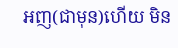អញ(ជាមុន)ហើយ មិន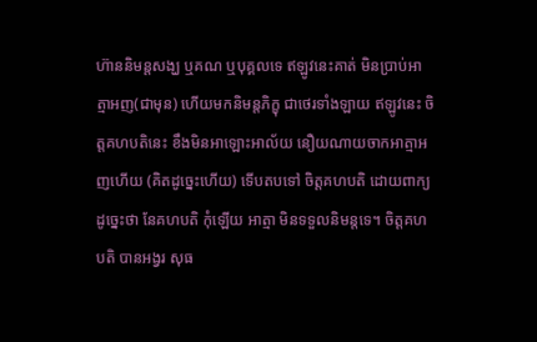ហ៊ាននិមន្តសង្ឃ ឬគណ ឬបុគ្គលទេ ឥឡូវនេះគាត់ មិនប្រាប់អាត្មាអញ(ជាមុន) ហើយមកនិមន្តភិក្ខុ ជាថេរទាំងឡាយ ឥឡូវនេះ ចិត្តគហបតិនេះ ខឹងមិនអាឡោះអាល័យ នឿយណាយចាកអាត្មាអញហើយ (គិតដូច្នេះហើយ) ទើបតបទៅ ចិត្តគហបតិ ដោយពាក្យដូច្នេះថា នែគហបតិ កុំឡើយ អាត្មា មិនទទួលនិមន្តទេ។ ចិត្តគហបតិ បានអង្វរ សុធ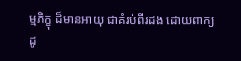ម្មភិក្ខុ ដ៏មានអាយុ ជាគំរប់ពីរដង ដោយពាក្យដូ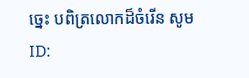ច្នេះ បពិត្រលោកដ៏ចំរើន សូម
ID: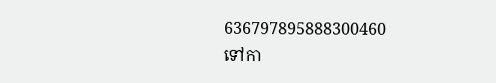636797895888300460
ទៅកា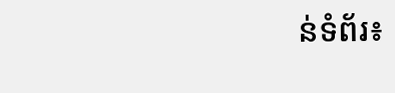ន់ទំព័រ៖